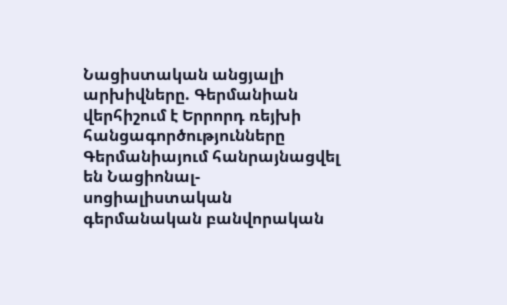Նացիստական անցյալի արխիվները. Գերմանիան վերհիշում է Երրորդ ռեյխի հանցագործությունները
Գերմանիայում հանրայնացվել են Նացիոնալ-սոցիալիստական գերմանական բանվորական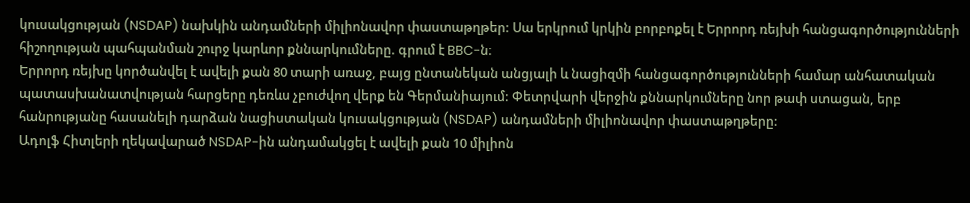կուսակցության (NSDAP) նախկին անդամների միլիոնավոր փաստաթղթեր: Սա երկրում կրկին բորբոքել է Երրորդ ռեյխի հանցագործությունների հիշողության պահպանման շուրջ կարևոր քննարկումները. գրում է BBC-ն։
Երրորդ ռեյխը կործանվել է ավելի քան 80 տարի առաջ, բայց ընտանեկան անցյալի և նացիզմի հանցագործությունների համար անհատական պատասխանատվության հարցերը դեռևս չբուժվող վերք են Գերմանիայում: Փետրվարի վերջին քննարկումները նոր թափ ստացան, երբ հանրությանը հասանելի դարձան նացիստական կուսակցության (NSDAP) անդամների միլիոնավոր փաստաթղթերը:
Ադոլֆ Հիտլերի ղեկավարած NSDAP-ին անդամակցել է ավելի քան 10 միլիոն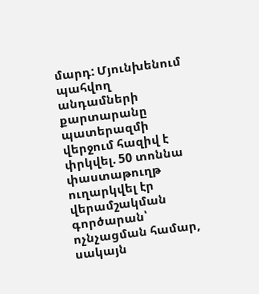մարդ: Մյունխենում պահվող անդամների քարտարանը պատերազմի վերջում հազիվ է փրկվել. 50 տոննա փաստաթուղթ ուղարկվել էր վերամշակման գործարան՝ ոչնչացման համար, սակայն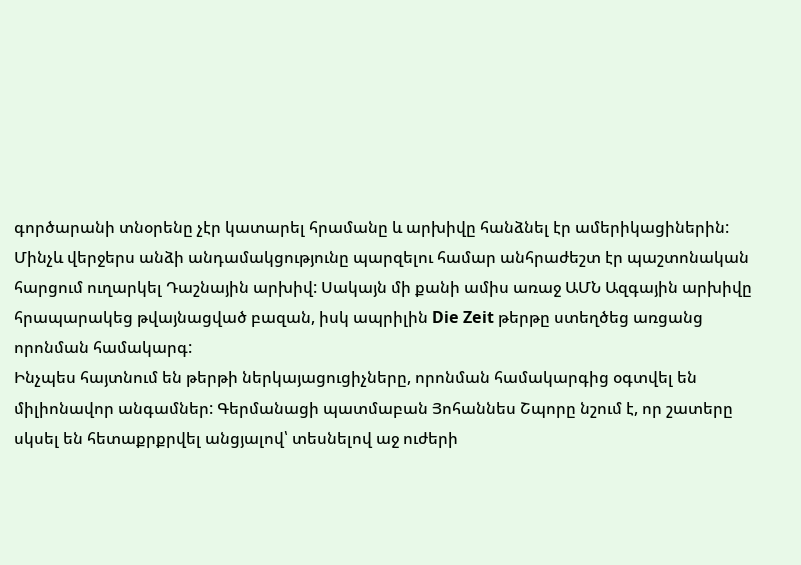գործարանի տնօրենը չէր կատարել հրամանը և արխիվը հանձնել էր ամերիկացիներին:
Մինչև վերջերս անձի անդամակցությունը պարզելու համար անհրաժեշտ էր պաշտոնական հարցում ուղարկել Դաշնային արխիվ: Սակայն մի քանի ամիս առաջ ԱՄՆ Ազգային արխիվը հրապարակեց թվայնացված բազան, իսկ ապրիլին Die Zeit թերթը ստեղծեց առցանց որոնման համակարգ:
Ինչպես հայտնում են թերթի ներկայացուցիչները, որոնման համակարգից օգտվել են միլիոնավոր անգամներ: Գերմանացի պատմաբան Յոհաննես Շպորը նշում է, որ շատերը սկսել են հետաքրքրվել անցյալով՝ տեսնելով աջ ուժերի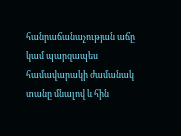հանրաճանաչության աճը կամ պարզապես համավարակի ժամանակ տանը մնալով և հին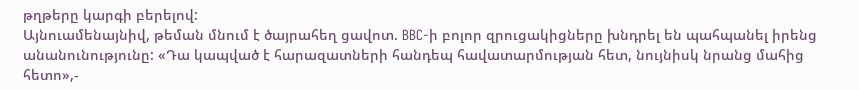թղթերը կարգի բերելով:
Այնուամենայնիվ, թեման մնում է ծայրահեղ ցավոտ. BBC-ի բոլոր զրուցակիցները խնդրել են պահպանել իրենց անանունությունը: «Դա կապված է հարազատների հանդեպ հավատարմության հետ, նույնիսկ նրանց մահից հետո»,-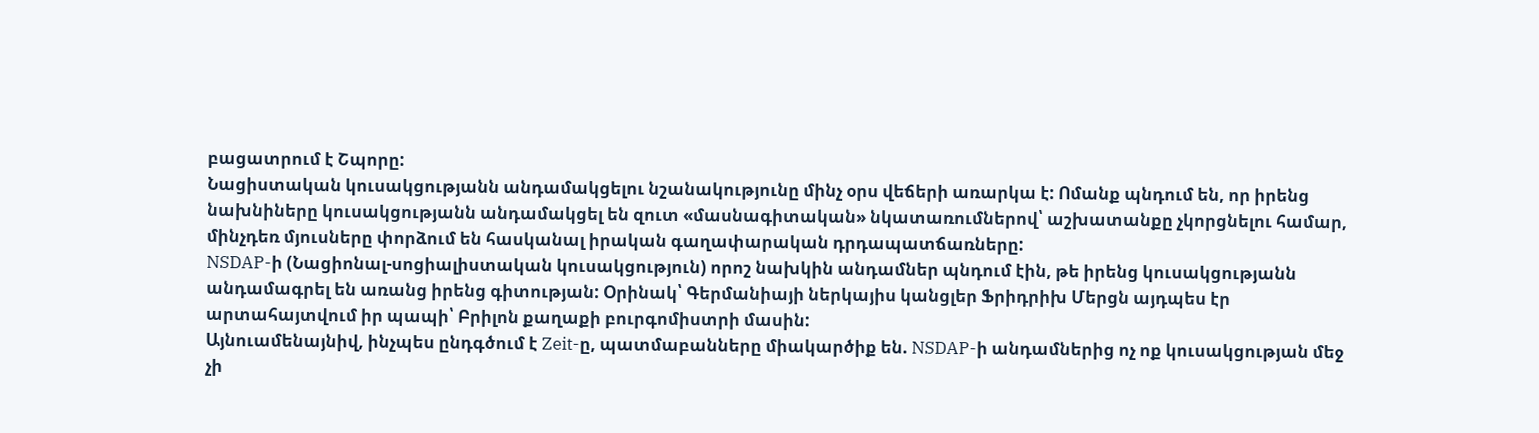բացատրում է Շպորը:
Նացիստական կուսակցությանն անդամակցելու նշանակությունը մինչ օրս վեճերի առարկա է: Ոմանք պնդում են, որ իրենց նախնիները կուսակցությանն անդամակցել են զուտ «մասնագիտական» նկատառումներով՝ աշխատանքը չկորցնելու համար, մինչդեռ մյուսները փորձում են հասկանալ իրական գաղափարական դրդապատճառները:
NSDAP-ի (Նացիոնալ-սոցիալիստական կուսակցություն) որոշ նախկին անդամներ պնդում էին, թե իրենց կուսակցությանն անդամագրել են առանց իրենց գիտության: Օրինակ՝ Գերմանիայի ներկայիս կանցլեր Ֆրիդրիխ Մերցն այդպես էր արտահայտվում իր պապի՝ Բրիլոն քաղաքի բուրգոմիստրի մասին:
Այնուամենայնիվ, ինչպես ընդգծում է Zeit-ը, պատմաբանները միակարծիք են. NSDAP-ի անդամներից ոչ ոք կուսակցության մեջ չի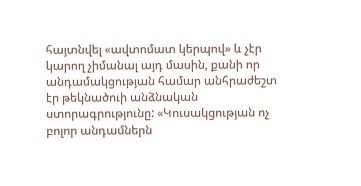հայտնվել «ավտոմատ կերպով» և չէր կարող չիմանալ այդ մասին, քանի որ անդամակցության համար անհրաժեշտ էր թեկնածուի անձնական ստորագրությունը: «Կուսակցության ոչ բոլոր անդամներն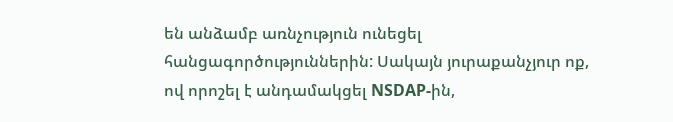են անձամբ առնչություն ունեցել հանցագործություններին: Սակայն յուրաքանչյուր ոք, ով որոշել է անդամակցել NSDAP-ին,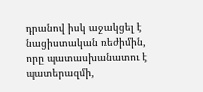դրանով իսկ աջակցել է նացիստական ռեժիմին, որը պատասխանատու է պատերազմի,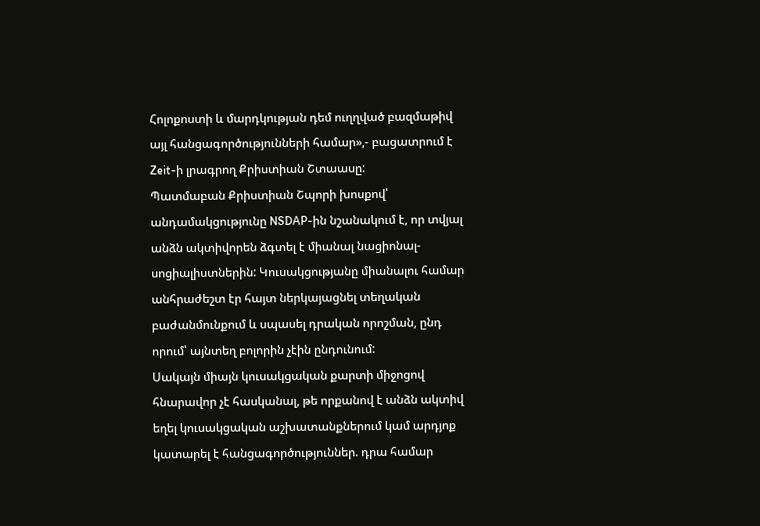Հոլոքոստի և մարդկության դեմ ուղղված բազմաթիվ այլ հանցագործությունների համար»,- բացատրում է Zeit-ի լրագրող Քրիստիան Շտաասը:
Պատմաբան Քրիստիան Շպորի խոսքով՝ անդամակցությունը NSDAP-ին նշանակում է, որ տվյալ անձն ակտիվորեն ձգտել է միանալ նացիոնալ-սոցիալիստներին: Կուսակցությանը միանալու համար անհրաժեշտ էր հայտ ներկայացնել տեղական բաժանմունքում և սպասել դրական որոշման, ընդ որում՝ այնտեղ բոլորին չէին ընդունում:
Սակայն միայն կուսակցական քարտի միջոցով հնարավոր չէ հասկանալ, թե որքանով է անձն ակտիվ եղել կուսակցական աշխատանքներում կամ արդյոք կատարել է հանցագործություններ. դրա համար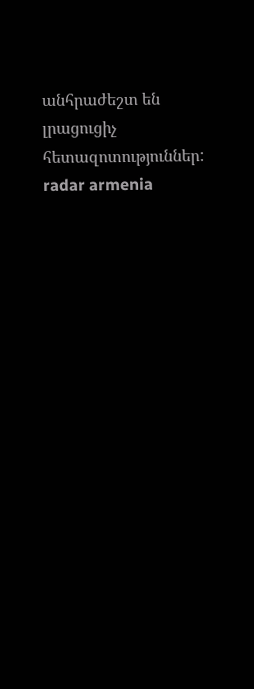անհրաժեշտ են լրացուցիչ հետազոտություններ:
radar armenia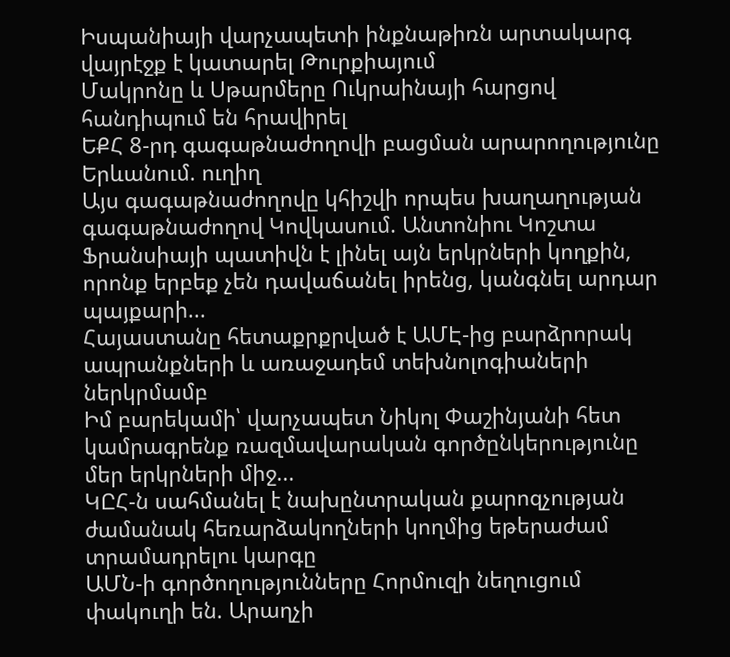Իսպանիայի վարչապետի ինքնաթիռն արտակարգ վայրէջք է կատարել Թուրքիայում
Մակրոնը և Սթարմերը Ուկրաինայի հարցով հանդիպում են հրավիրել
ԵՔՀ 8-րդ գագաթնաժողովի բացման արարողությունը Երևանում. ուղիղ
Այս գագաթնաժողովը կհիշվի որպես խաղաղության գագաթնաժողով Կովկասում. Անտոնիու Կոշտա
Ֆրանսիայի պատիվն է լինել այն երկրների կողքին, որոնք երբեք չեն դավաճանել իրենց, կանգնել արդար պայքարի...
Հայաստանը հետաքրքրված է ԱՄԷ-ից բարձրորակ ապրանքների և առաջադեմ տեխնոլոգիաների ներկրմամբ
Իմ բարեկամի՝ վարչապետ Նիկոլ Փաշինյանի հետ կամրագրենք ռազմավարական գործընկերությունը մեր երկրների միջ...
ԿԸՀ-ն սահմանել է նախընտրական քարոզչության ժամանակ հեռարձակողների կողմից եթերաժամ տրամադրելու կարգը
ԱՄՆ-ի գործողությունները Հորմուզի նեղուցում փակուղի են. Արաղչի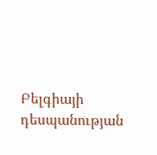Բելգիայի դեսպանության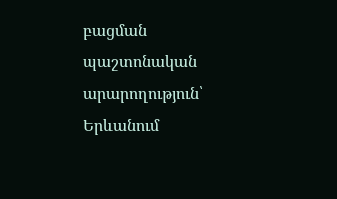բացման պաշտոնական արարողություն՝ Երևանում